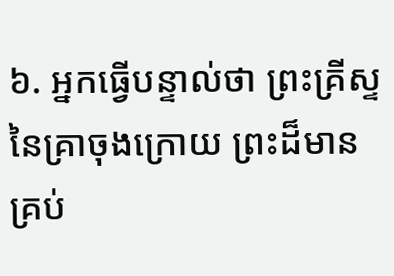៦. អ្នកធ្វើបន្ទាល់ថា ព្រះគ្រីស្ទនៃគ្រាចុងក្រោយ ព្រះដ៏មានគ្រប់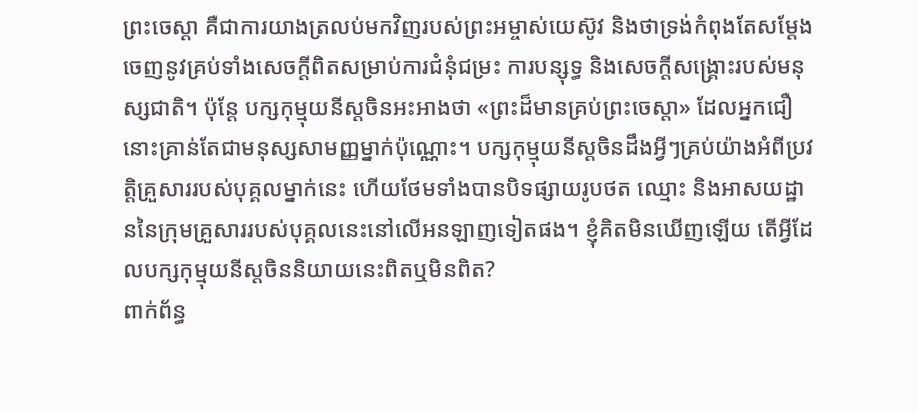ព្រះចេស្ដា គឺជាការយាងត្រលប់មកវិញរបស់ព្រះអម្ចាស់យេស៊ូវ និងថាទ្រង់កំពុងតែសម្ដែងចេញនូវគ្រប់ទាំងសេចក្តីពិតសម្រាប់ការជំនុំជម្រះ ការបន្សុទ្ធ និងសេចក្តីសង្រ្គោះរបស់មនុស្សជាតិ។ ប៉ុន្តែ បក្សកុម្មុយនីស្តចិនអះអាងថា «ព្រះដ៏មានគ្រប់ព្រះចេស្ដា» ដែលអ្នកជឿនោះគ្រាន់តែជាមនុស្សសាមញ្ញម្នាក់ប៉ុណ្ណោះ។ បក្សកុម្មុយនីស្តចិនដឹងអ្វីៗគ្រប់យ៉ាងអំពីប្រវត្តិគ្រួសាររបស់បុគ្គលម្នាក់នេះ ហើយថែមទាំងបានបិទផ្សាយរូបថត ឈ្មោះ និងអាសយដ្ឋាននៃក្រុមគ្រួសាររបស់បុគ្គលនេះនៅលើអនឡាញទៀតផង។ ខ្ញុំគិតមិនឃើញឡើយ តើអ្វីដែលបក្សកុម្មុយនីស្តចិននិយាយនេះពិតឬមិនពិត?
ពាក់ព័ន្ធ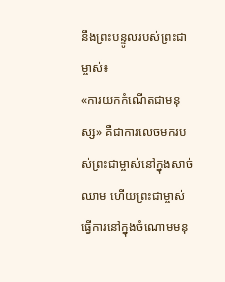នឹងព្រះបន្ទូលរបស់ព្រះជាម្ចាស់៖
«ការយកកំណើតជាមនុស្ស» គឺជាការលេចមករបស់ព្រះជាម្ចាស់នៅក្នុងសាច់ឈាម ហើយព្រះជាម្ចាស់ធ្វើការនៅក្នុងចំណោមមនុ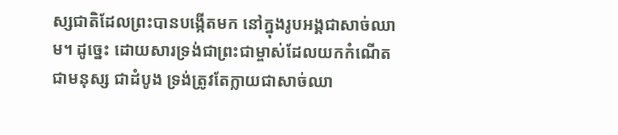ស្សជាតិដែលព្រះបានបង្កើតមក នៅក្នុងរូបអង្គជាសាច់ឈាម។ ដូច្នេះ ដោយសារទ្រង់ជាព្រះជាម្ចាស់ដែលយកកំណើតជាមនុស្ស ជាដំបូង ទ្រង់ត្រូវតែក្លាយជាសាច់ឈា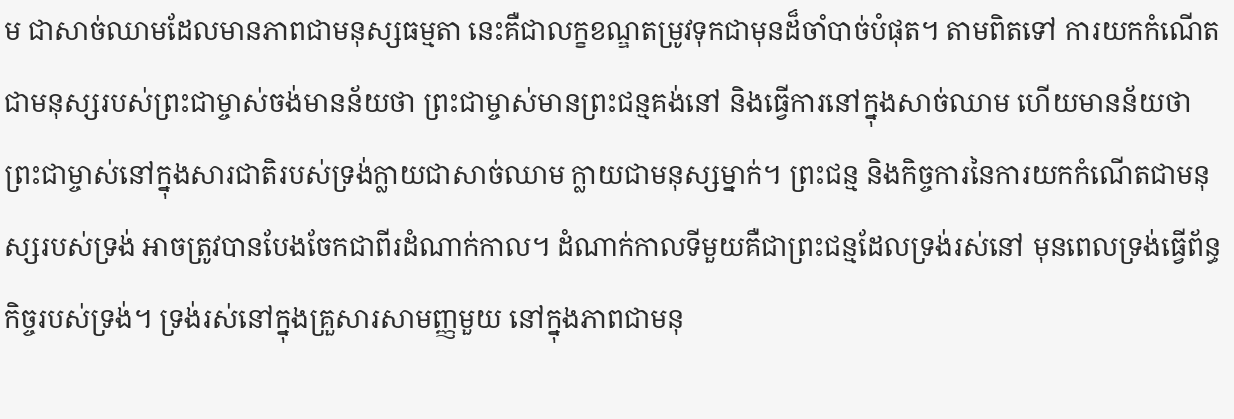ម ជាសាច់ឈាមដែលមានភាពជាមនុស្សធម្មតា នេះគឺជាលក្ខខណ្ឌតម្រូវទុកជាមុនដ៏ចាំបាច់បំផុត។ តាមពិតទៅ ការយកកំណើតជាមនុស្សរបស់ព្រះជាម្ចាស់ចង់មានន័យថា ព្រះជាម្ចាស់មានព្រះជន្មគង់នៅ និងធ្វើការនៅក្នុងសាច់ឈាម ហើយមានន័យថា ព្រះជាម្ចាស់នៅក្នុងសារជាតិរបស់ទ្រង់ក្លាយជាសាច់ឈាម ក្លាយជាមនុស្សម្នាក់។ ព្រះជន្ម និងកិច្ចការនៃការយកកំណើតជាមនុស្សរបស់ទ្រង់ អាចត្រូវបានបែងចែកជាពីរដំណាក់កាល។ ដំណាក់កាលទីមួយគឺជាព្រះជន្មដែលទ្រង់រស់នៅ មុនពេលទ្រង់ធ្វើព័ន្ធកិច្ចរបស់ទ្រង់។ ទ្រង់រស់នៅក្នុងគ្រួសារសាមញ្ញមួយ នៅក្នុងភាពជាមនុ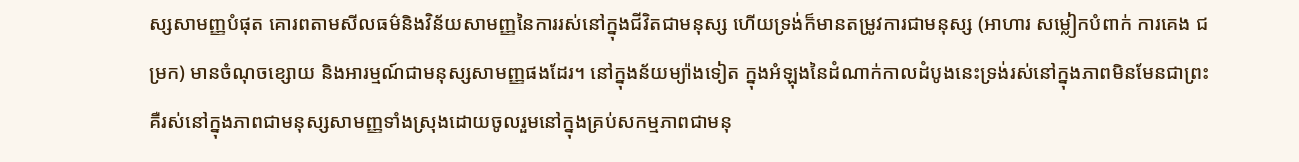ស្សសាមញ្ញបំផុត គោរពតាមសីលធម៌និងវិន័យសាមញ្ញនៃការរស់នៅក្នុងជីវិតជាមនុស្ស ហើយទ្រង់ក៏មានតម្រូវការជាមនុស្ស (អាហារ សម្លៀកបំពាក់ ការគេង ជម្រក) មានចំណុចខ្សោយ និងអារម្មណ៍ជាមនុស្សសាមញ្ញផងដែរ។ នៅក្នុងន័យម្យ៉ាងទៀត ក្នុងអំឡុងនៃដំណាក់កាលដំបូងនេះទ្រង់រស់នៅក្នុងភាពមិនមែនជាព្រះ គឺរស់នៅក្នុងភាពជាមនុស្សសាមញ្ញទាំងស្រុងដោយចូលរួមនៅក្នុងគ្រប់សកម្មភាពជាមនុ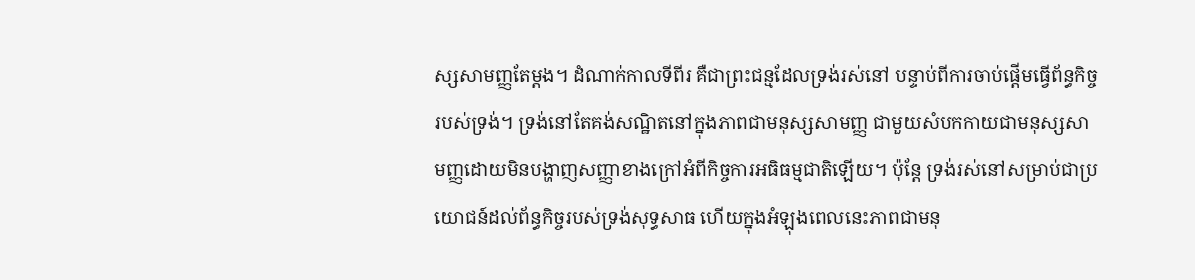ស្សសាមញ្ញតែម្ដង។ ដំណាក់កាលទីពីរ គឺជាព្រះជន្មដែលទ្រង់រស់នៅ បន្ទាប់ពីការចាប់ផ្ដើមធ្វើព័ន្ធកិច្ចរបស់ទ្រង់។ ទ្រង់នៅតែគង់សណ្ឋិតនៅក្នុងភាពជាមនុស្សសាមញ្ញ ជាមួយសំបកកាយជាមនុស្សសាមញ្ញដោយមិនបង្ហាញសញ្ញាខាងក្រៅអំពីកិច្ចការអធិធម្មជាតិឡើយ។ ប៉ុន្តែ ទ្រង់រស់នៅសម្រាប់ជាប្រយោជន៍ដល់ព័ន្ធកិច្ចរបស់ទ្រង់សុទ្ធសាធ ហើយក្នុងអំឡុងពេលនេះភាពជាមនុ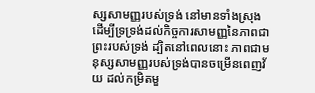ស្សសាមញ្ញរបស់ទ្រង់ នៅមានទាំងស្រុង ដើម្បីទ្រទ្រង់ដល់កិច្ចការសាមញ្ញនៃភាពជាព្រះរបស់ទ្រង់ ដ្បិតនៅពេលនោះ ភាពជាមនុស្សសាមញ្ញរបស់ទ្រង់បានចម្រើនពេញវ័យ ដល់កម្រិតមួ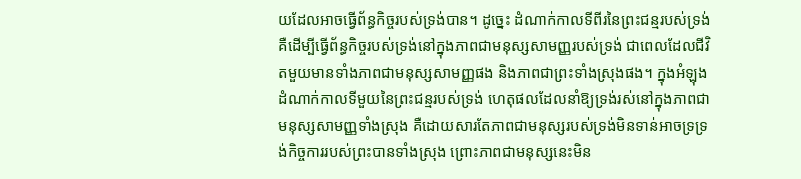យដែលអាចធ្វើព័ន្ធកិច្ចរបស់ទ្រង់បាន។ ដូច្នេះ ដំណាក់កាលទីពីរនៃព្រះជន្មរបស់ទ្រង់ គឺដើម្បីធ្វើព័ន្ធកិច្ចរបស់ទ្រង់នៅក្នុងភាពជាមនុស្សសាមញ្ញរបស់ទ្រង់ ជាពេលដែលជីវិតមួយមានទាំងភាពជាមនុស្សសាមញ្ញផង និងភាពជាព្រះទាំងស្រុងផង។ ក្នុងអំឡុងដំណាក់កាលទីមួយនៃព្រះជន្មរបស់ទ្រង់ ហេតុផលដែលនាំឱ្យទ្រង់រស់នៅក្នុងភាពជាមនុស្សសាមញ្ញទាំងស្រុង គឺដោយសារតែភាពជាមនុស្សរបស់ទ្រង់មិនទាន់អាចទ្រទ្រង់កិច្ចការរបស់ព្រះបានទាំងស្រុង ព្រោះភាពជាមនុស្សនេះមិន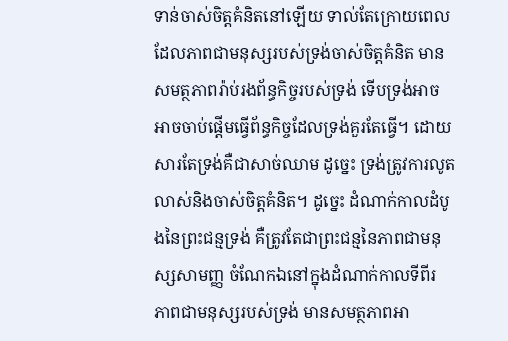ទាន់ចាស់ចិត្តគំនិតនៅឡើយ ទាល់តែក្រោយពេលដែលភាពជាមនុស្សរបស់ទ្រង់ចាស់ចិត្តគំនិត មានសមត្ថភាពរ៉ាប់រងព័ន្ធកិច្ចរបស់ទ្រង់ ទើបទ្រង់អាចអាចចាប់ផ្ដើមធ្វើព័ន្ធកិច្ចដែលទ្រង់គួរតែធ្វើ។ ដោយសារតែទ្រង់គឺជាសាច់ឈាម ដូច្នេះ ទ្រង់ត្រូវការលូតលាស់និងចាស់ចិត្តគំនិត។ ដូច្នេះ ដំណាក់កាលដំបូងនៃព្រះជន្មទ្រង់ គឺត្រូវតែជាព្រះជន្មនៃភាពជាមនុស្សសាមញ្ញ ចំណែកឯនៅក្នុងដំណាក់កាលទីពីរ ភាពជាមនុស្សរបស់ទ្រង់ មានសមត្ថភាពអា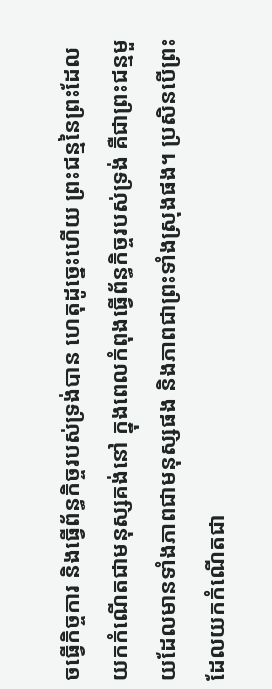ចធ្វើកិច្ចការ និងធ្វើព័ន្ធកិច្ចរបស់ទ្រង់បាន ហេតុដូច្នេះហើយ ព្រះជន្មនៃព្រះដែលយកកំណើតជាមនុស្សគង់នៅ ក្នុងពេលកំពុងធ្វើព័ន្ធកិច្ចរបស់ទ្រង់ គឺជាព្រះជន្មមួយដែលមានទាំងភាពជាមនុស្សផង និងភាពជាព្រះទាំងស្រុងផង។ ប្រសិនបើព្រះដែលយកកំណើតជា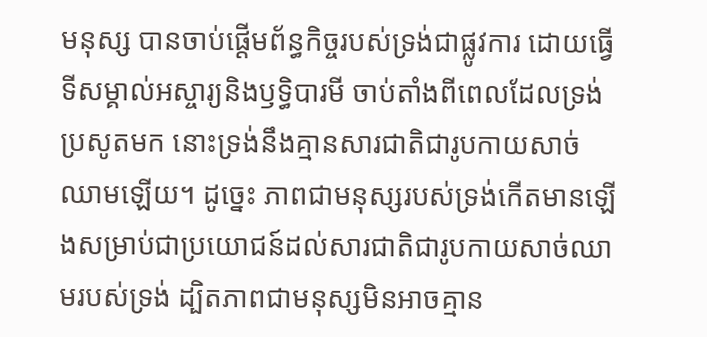មនុស្ស បានចាប់ផ្ដើមព័ន្ធកិច្ចរបស់ទ្រង់ជាផ្លូវការ ដោយធ្វើទីសម្គាល់អស្ចារ្យនិងឫទ្ធិបារមី ចាប់តាំងពីពេលដែលទ្រង់ប្រសូតមក នោះទ្រង់នឹងគ្មានសារជាតិជារូបកាយសាច់ឈាមឡើយ។ ដូច្នេះ ភាពជាមនុស្សរបស់ទ្រង់កើតមានឡើងសម្រាប់ជាប្រយោជន៍ដល់សារជាតិជារូបកាយសាច់ឈាមរបស់ទ្រង់ ដ្បិតភាពជាមនុស្សមិនអាចគ្មាន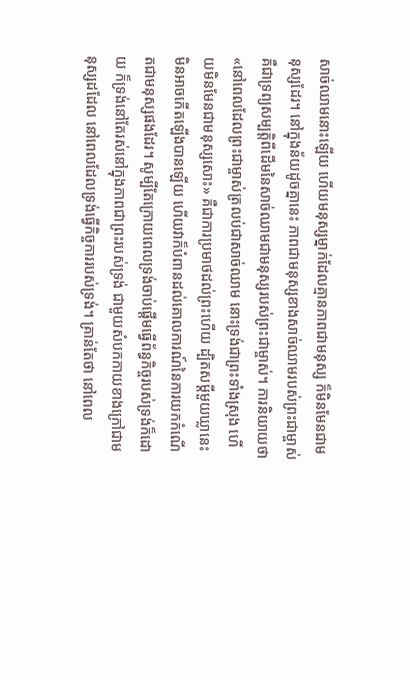សាច់ឈាមនោះឡើយ ហើយមនុស្សម្នាក់ដែលគ្មានភាពជាមនុស្ស ក៏មិនមែនជាមនុស្សដែរ។ នៅក្នុងន័យដូចគ្នានេះ ភាពជាមនុស្សខាងសាច់ឈាមរបស់ព្រះជាម្ចាស់ គឺជាទ្រព្យសម្បត្តិពីដើមនៃសាច់ឈាមជាមនុស្សរបស់ព្រះជាម្ចាស់។ ការនិយាយថា «នៅពេលដែលព្រះជាម្ចាស់ត្រលប់ជាសាច់ឈាម នោះទ្រង់ជាព្រះទាំងស្រុង ហើយមិនមែនជាមនុស្សសោះ» គឺជាការប្រមាថដល់ព្រះហើយ ដ្បិតសម្ដីមួយឃ្លានេះ មិនអាចកើតឡើងបានឡើយ ហើយវាក៏បំពានដល់គោលការណ៍នៃការយកកំណើតជាមនុស្សផងដែរ។ សូម្បីតែក្រោយពេលទ្រង់ចាប់ផ្ដើមធ្វើព័ន្ធកិច្ចរបស់ទ្រង់ក៏ដោយ ក៏ទ្រង់នៅតែរស់នៅក្នុងភាពជាព្រះរបស់ទ្រង់ ជាមួយសំបកកាយខាងក្រៅជាមនុស្សដដែល នៅពេលដែលទ្រង់ធ្វើកិច្ចការរបស់ទ្រង់។ គ្រាន់តែថា នៅពេល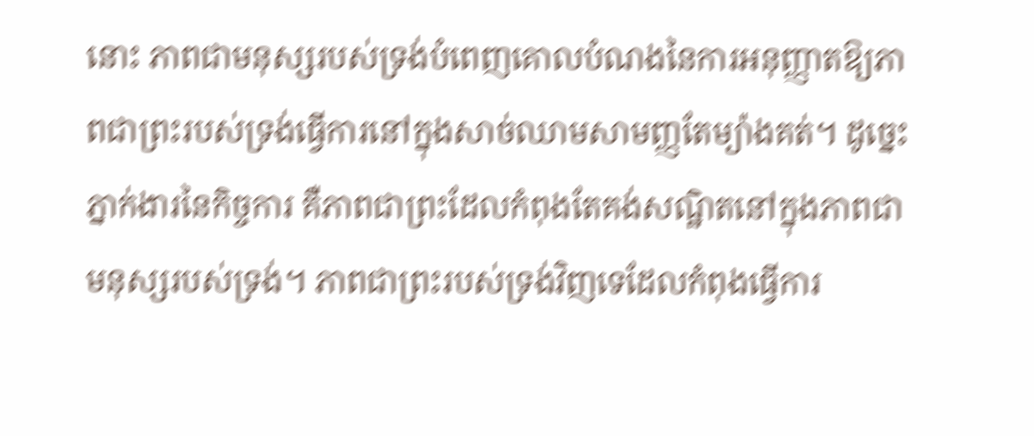នោះ ភាពជាមនុស្សរបស់ទ្រង់បំពេញគោលបំណងនៃការអនុញ្ញាតឱ្យភាពជាព្រះរបស់ទ្រង់ធ្វើការនៅក្នុងសាច់ឈាមសាមញ្ញតែម្យ៉ាងគត់។ ដូច្នេះ ភ្នាក់ងារនៃកិច្ចការ គឺភាពជាព្រះដែលកំពុងតែគង់សណ្ឋិតនៅក្នុងភាពជាមនុស្សរបស់ទ្រង់។ ភាពជាព្រះរបស់ទ្រង់វិញទេដែលកំពុងធ្វើការ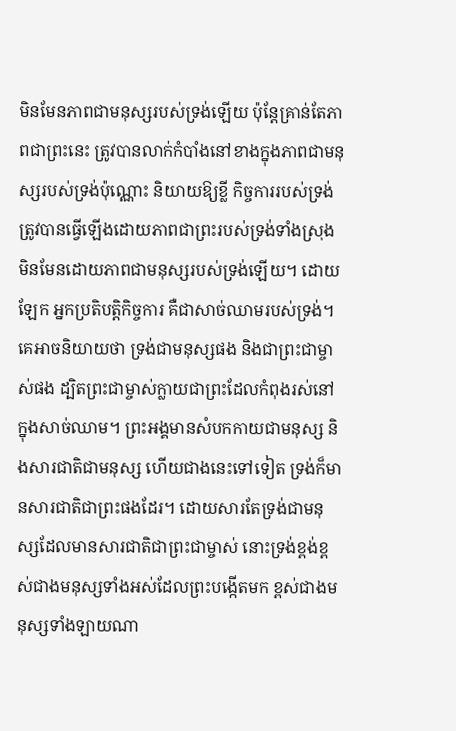មិនមែនភាពជាមនុស្សរបស់ទ្រង់ឡើយ ប៉ុន្តែគ្រាន់តែភាពជាព្រះនេះ ត្រូវបានលាក់កំបាំងនៅខាងក្នុងភាពជាមនុស្សរបស់ទ្រង់ប៉ុណ្ណោះ និយាយឱ្យខ្លី កិច្ចការរបស់ទ្រង់ត្រូវបានធ្វើឡើងដោយភាពជាព្រះរបស់ទ្រង់ទាំងស្រុង មិនមែនដោយភាពជាមនុស្សរបស់ទ្រង់ឡើយ។ ដោយឡែក អ្នកប្រតិបត្តិកិច្ចការ គឺជាសាច់ឈាមរបស់ទ្រង់។ គេអាចនិយាយថា ទ្រង់ជាមនុស្សផង និងជាព្រះជាម្ចាស់ផង ដ្បិតព្រះជាម្ចាស់ក្លាយជាព្រះដែលកំពុងរស់នៅក្នុងសាច់ឈាម។ ព្រះអង្គមានសំបកកាយជាមនុស្ស និងសារជាតិជាមនុស្ស ហើយជាងនេះទៅទៀត ទ្រង់ក៏មានសារជាតិជាព្រះផងដែរ។ ដោយសារតែទ្រង់ជាមនុស្សដែលមានសារជាតិជាព្រះជាម្ចាស់ នោះទ្រង់ខ្ពង់ខ្ពស់ជាងមនុស្សទាំងអស់ដែលព្រះបង្កើតមក ខ្ពស់ជាងមនុស្សទាំងឡាយណា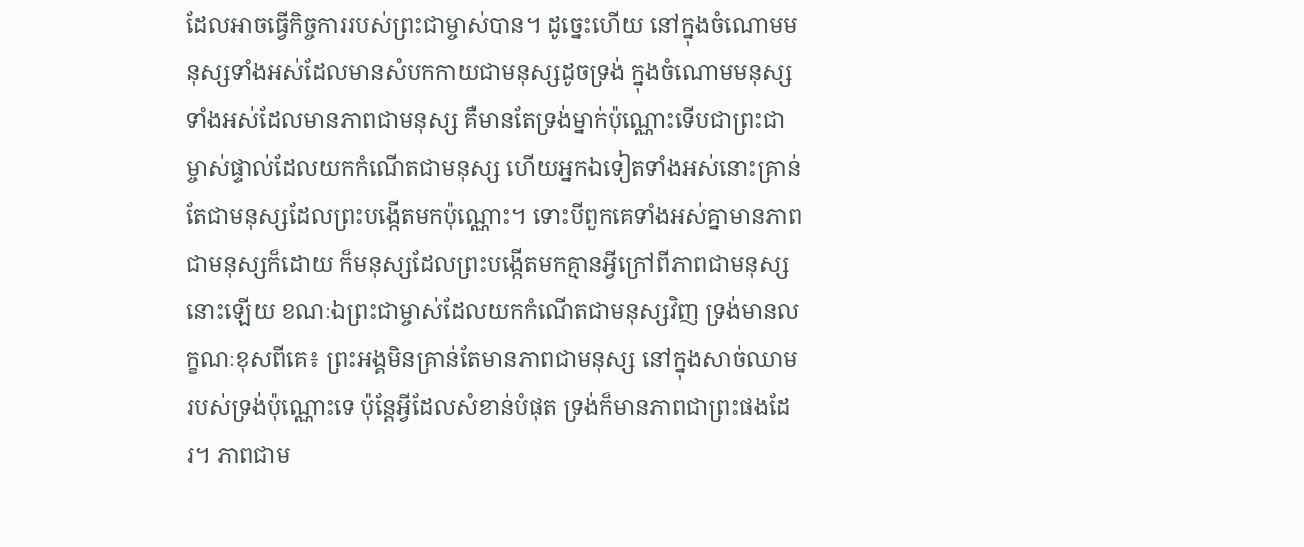ដែលអាចធ្វើកិច្ចការរបស់ព្រះជាម្ចាស់បាន។ ដូច្នេះហើយ នៅក្នុងចំណោមមនុស្សទាំងអស់ដែលមានសំបកកាយជាមនុស្សដូចទ្រង់ ក្នុងចំណោមមនុស្សទាំងអស់ដែលមានភាពជាមនុស្ស គឺមានតែទ្រង់ម្នាក់ប៉ុណ្ណោះទើបជាព្រះជាម្ចាស់ផ្ទាល់ដែលយកកំណើតជាមនុស្ស ហើយអ្នកឯទៀតទាំងអស់នោះគ្រាន់តែជាមនុស្សដែលព្រះបង្កើតមកប៉ុណ្ណោះ។ ទោះបីពួកគេទាំងអស់គ្នាមានភាពជាមនុស្សក៏ដោយ ក៏មនុស្សដែលព្រះបង្កើតមកគ្មានអ្វីក្រៅពីភាពជាមនុស្សនោះឡើយ ខណៈឯព្រះជាម្ចាស់ដែលយកកំណើតជាមនុស្សវិញ ទ្រង់មានលក្ខណៈខុសពីគេ៖ ព្រះអង្គមិនគ្រាន់តែមានភាពជាមនុស្ស នៅក្នុងសាច់ឈាមរបស់ទ្រង់ប៉ុណ្ណោះទេ ប៉ុន្តែអ្វីដែលសំខាន់បំផុត ទ្រង់ក៏មានភាពជាព្រះផងដែរ។ ភាពជាម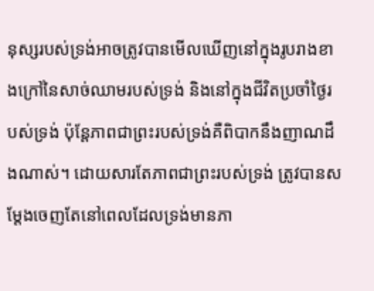នុស្សរបស់ទ្រង់អាចត្រូវបានមើលឃើញនៅក្នុងរូបរាងខាងក្រៅនៃសាច់ឈាមរបស់ទ្រង់ និងនៅក្នុងជីវិតប្រចាំថ្ងៃរបស់ទ្រង់ ប៉ុន្តែភាពជាព្រះរបស់ទ្រង់គឺពិបាកនឹងញាណដឹងណាស់។ ដោយសារតែភាពជាព្រះរបស់ទ្រង់ ត្រូវបានសម្តែងចេញតែនៅពេលដែលទ្រង់មានភា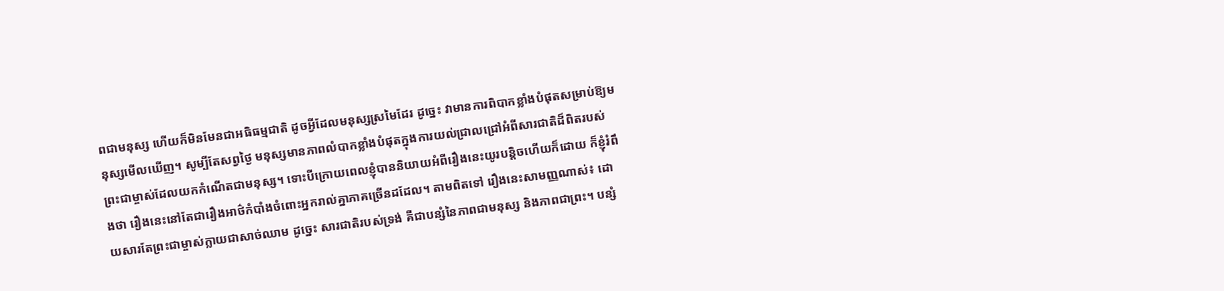ពជាមនុស្ស ហើយក៏មិនមែនជាអធិធម្មជាតិ ដូចអ្វីដែលមនុស្សស្រមៃដែរ ដូច្នេះ វាមានការពិបាកខ្លាំងបំផុតសម្រាប់ឱ្យមនុស្សមើលឃើញ។ សូម្បីតែសព្វថ្ងៃ មនុស្សមានភាពលំបាកខ្លាំងបំផុតក្នុងការយល់ជ្រាលជ្រៅអំពីសារជាតិដ៏ពិតរបស់ព្រះជាម្ចាស់ដែលយកកំណើតជាមនុស្ស។ ទោះបីក្រោយពេលខ្ញុំបាននិយាយអំពីរឿងនេះយូរបន្តិចហើយក៏ដោយ ក៏ខ្ញុំរំពឹងថា រឿងនេះនៅតែជារឿងអាថ៌កំបាំងចំពោះអ្នករាល់គ្នាភាគច្រើនដដែល។ តាមពិតទៅ រឿងនេះសាមញ្ញណាស់៖ ដោយសារតែព្រះជាម្ចាស់ក្លាយជាសាច់ឈាម ដូច្នេះ សារជាតិរបស់ទ្រង់ គឺជាបន្សំនៃភាពជាមនុស្ស និងភាពជាព្រះ។ បន្សំ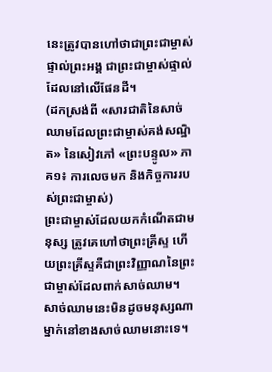នេះត្រូវបានហៅថាជាព្រះជាម្ចាស់ផ្ទាល់ព្រះអង្គ ជាព្រះជាម្ចាស់ផ្ទាល់ដែលនៅលើផែនដី។
(ដកស្រង់ពី «សារជាតិនៃសាច់ឈាមដែលព្រះជាម្ចាស់គង់សណ្ឋិត» នៃសៀវភៅ «ព្រះបន្ទូល» ភាគ១៖ ការលេចមក និងកិច្ចការរបស់ព្រះជាម្ចាស់)
ព្រះជាម្ចាស់ដែលយកកំណើតជាមនុស្ស ត្រូវគេហៅថាព្រះគ្រីស្ទ ហើយព្រះគ្រីស្ទគឺជាព្រះវិញ្ញាណនៃព្រះជាម្ចាស់ដែលពាក់សាច់ឈាម។ សាច់ឈាមនេះមិនដូចមនុស្សណាម្នាក់នៅខាងសាច់ឈាមនោះទេ។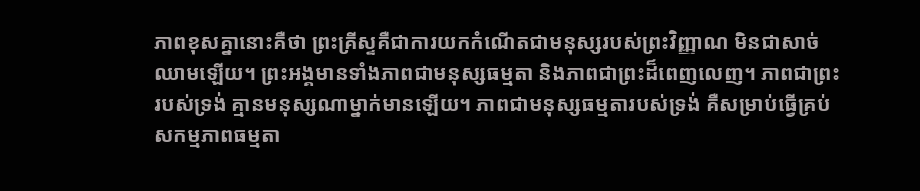ភាពខុសគ្នានោះគឺថា ព្រះគ្រីស្ទគឺជាការយកកំណើតជាមនុស្សរបស់ព្រះវិញ្ញាណ មិនជាសាច់ឈាមឡើយ។ ព្រះអង្គមានទាំងភាពជាមនុស្សធម្មតា និងភាពជាព្រះដ៏ពេញលេញ។ ភាពជាព្រះរបស់ទ្រង់ គ្មានមនុស្សណាម្នាក់មានឡើយ។ ភាពជាមនុស្សធម្មតារបស់ទ្រង់ គឺសម្រាប់ធ្វើគ្រប់សកម្មភាពធម្មតា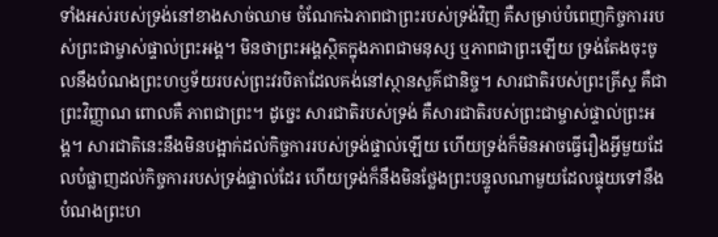ទាំងអស់របស់ទ្រង់នៅខាងសាច់ឈាម ចំណែកឯភាពជាព្រះរបស់ទ្រង់វិញ គឺសម្រាប់បំពេញកិច្ចការរបស់ព្រះជាម្ចាស់ផ្ទាល់ព្រះអង្គ។ មិនថាព្រះអង្គស្ថិតក្នុងភាពជាមនុស្ស ឬភាពជាព្រះឡើយ ទ្រង់តែងចុះចូលនឹងបំណងព្រះហឫទ័យរបស់ព្រះវរបិតាដែលគង់នៅស្ថានសួគ៌ជានិច្ច។ សារជាតិរបស់ព្រះគ្រីស្ទ គឺជាព្រះវិញ្ញាណ ពោលគឺ ភាពជាព្រះ។ ដូច្នេះ សារជាតិរបស់ទ្រង់ គឺសារជាតិរបស់ព្រះជាម្ចាស់ផ្ទាល់ព្រះអង្គ។ សារជាតិនេះនឹងមិនបង្អាក់ដល់កិច្ចការរបស់ទ្រង់ផ្ទាល់ឡើយ ហើយទ្រង់ក៏មិនអាចធ្វើរឿងអ្វីមួយដែលបំផ្លាញដល់កិច្ចការរបស់ទ្រង់ផ្ទាល់ដែរ ហើយទ្រង់ក៏នឹងមិនថ្លែងព្រះបន្ទូលណាមួយដែលផ្ទុយទៅនឹងបំណងព្រះហ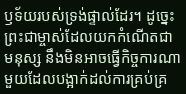ឫទ័យរបស់ទ្រង់ផ្ទាល់ដែរ។ ដូច្នេះ ព្រះជាម្ចាស់ដែលយកកំណើតជាមនុស្ស នឹងមិនអាចធ្វើកិច្ចការណាមួយដែលបង្អាក់ដល់ការគ្រប់គ្រ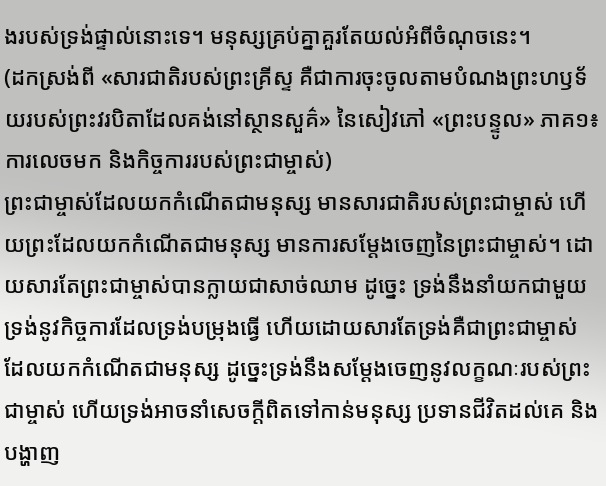ងរបស់ទ្រង់ផ្ទាល់នោះទេ។ មនុស្សគ្រប់គ្នាគួរតែយល់អំពីចំណុចនេះ។
(ដកស្រង់ពី «សារជាតិរបស់ព្រះគ្រីស្ទ គឺជាការចុះចូលតាមបំណងព្រះហឫទ័យរបស់ព្រះវរបិតាដែលគង់នៅស្ថានសួគ៌» នៃសៀវភៅ «ព្រះបន្ទូល» ភាគ១៖ ការលេចមក និងកិច្ចការរបស់ព្រះជាម្ចាស់)
ព្រះជាម្ចាស់ដែលយកកំណើតជាមនុស្ស មានសារជាតិរបស់ព្រះជាម្ចាស់ ហើយព្រះដែលយកកំណើតជាមនុស្ស មានការសម្ដែងចេញនៃព្រះជាម្ចាស់។ ដោយសារតែព្រះជាម្ចាស់បានក្លាយជាសាច់ឈាម ដូច្នេះ ទ្រង់នឹងនាំយកជាមួយទ្រង់នូវកិច្ចការដែលទ្រង់បម្រុងធ្វើ ហើយដោយសារតែទ្រង់គឺជាព្រះជាម្ចាស់ ដែលយកកំណើតជាមនុស្ស ដូច្នេះទ្រង់នឹងសម្ដែងចេញនូវលក្ខណៈរបស់ព្រះជាម្ចាស់ ហើយទ្រង់អាចនាំសេចក្តីពិតទៅកាន់មនុស្ស ប្រទានជីវិតដល់គេ និងបង្ហាញ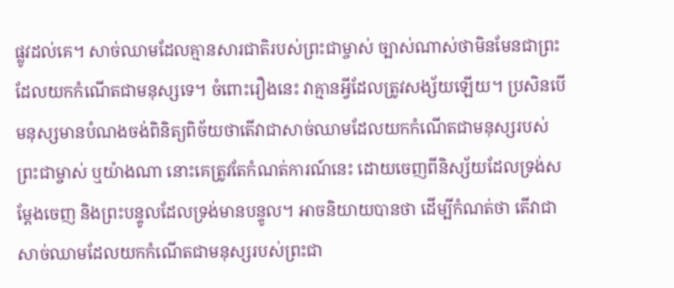ផ្លូវដល់គេ។ សាច់ឈាមដែលគ្មានសារជាតិរបស់ព្រះជាម្ចាស់ ច្បាស់ណាស់ថាមិនមែនជាព្រះដែលយកកំណើតជាមនុស្សទេ។ ចំពោះរឿងនេះ វាគ្មានអ្វីដែលត្រូវសង្ស័យឡើយ។ ប្រសិនបើមនុស្សមានបំណងចង់ពិនិត្យពិច័យថាតើវាជាសាច់ឈាមដែលយកកំណើតជាមនុស្សរបស់ព្រះជាម្ចាស់ ឬយ៉ាងណា នោះគេត្រូវតែកំណត់ការណ៍នេះ ដោយចេញពីនិស្ស័យដែលទ្រង់សម្តែងចេញ និងព្រះបន្ទូលដែលទ្រង់មានបន្ទូល។ អាចនិយាយបានថា ដើម្បីកំណត់ថា តើវាជាសាច់ឈាមដែលយកកំណើតជាមនុស្សរបស់ព្រះជា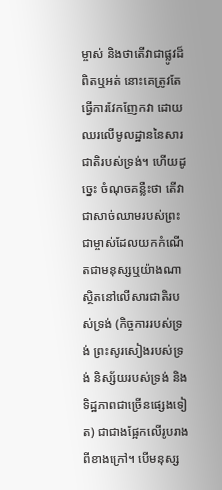ម្ចាស់ និងថាតើវាជាផ្លូវដ៏ពិតឬអត់ នោះគេត្រូវតែធ្វើការវែកញែកវា ដោយឈរលើមូលដ្ឋាននៃសារជាតិរបស់ទ្រង់។ ហើយដូច្នេះ ចំណុចគន្លឺះថា តើវាជាសាច់ឈាមរបស់ព្រះជាម្ចាស់ដែលយកកំណើតជាមនុស្សឬយ៉ាងណា ស្ថិតនៅលើសារជាតិរបស់ទ្រង់ (កិច្ចការរបស់ទ្រង់ ព្រះសូរសៀងរបស់ទ្រង់ និស្ស័យរបស់ទ្រង់ និងទិដ្ឋភាពជាច្រើនផ្សេងទៀត) ជាជាងផ្អែកលើរូបរាងពីខាងក្រៅ។ បើមនុស្ស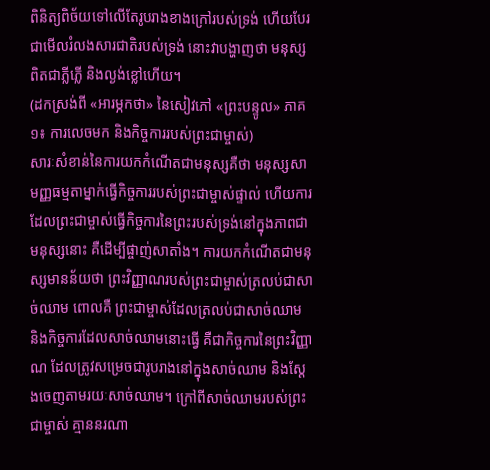ពិនិត្យពិច័យទៅលើតែរូបរាងខាងក្រៅរបស់ទ្រង់ ហើយបែរជាមើលរំលងសារជាតិរបស់ទ្រង់ នោះវាបង្ហាញថា មនុស្សពិតជាភ្លីភ្លើ និងល្ងង់ខ្លៅហើយ។
(ដកស្រង់ពី «អារម្ភកថា» នៃសៀវភៅ «ព្រះបន្ទូល» ភាគ១៖ ការលេចមក និងកិច្ចការរបស់ព្រះជាម្ចាស់)
សារៈសំខាន់នៃការយកកំណើតជាមនុស្សគឺថា មនុស្សសាមញ្ញធម្មតាម្នាក់ធ្វើកិច្ចការរបស់ព្រះជាម្ចាស់ផ្ទាល់ ហើយការដែលព្រះជាម្ចាស់ធ្វើកិច្ចការនៃព្រះរបស់ទ្រង់នៅក្នុងភាពជាមនុស្សនោះ គឺដើម្បីផ្ចាញ់សាតាំង។ ការយកកំណើតជាមនុស្សមានន័យថា ព្រះវិញ្ញាណរបស់ព្រះជាម្ចាស់ត្រលប់ជាសាច់ឈាម ពោលគឺ ព្រះជាម្ចាស់ដែលត្រលប់ជាសាច់ឈាម និងកិច្ចការដែលសាច់ឈាមនោះធ្វើ គឺជាកិច្ចការនៃព្រះវិញ្ញាណ ដែលត្រូវសម្រេចជារូបរាងនៅក្នុងសាច់ឈាម និងស្ដែងចេញតាមរយៈសាច់ឈាម។ ក្រៅពីសាច់ឈាមរបស់ព្រះជាម្ចាស់ គ្មាននរណា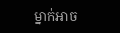ម្នាក់អាច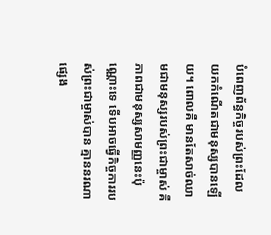បំពេញព័ន្ធកិច្ចរបស់ព្រះដែលយកកំណើតជាមនុស្សបានឡើយ។ ពោលគឺ មានតែសាច់ឈាមជាមនុស្សរបស់ព្រះជាម្ចាស់ គឺភាពជាមនុស្សសាមញ្ញនេះប៉ុណ្ណោះទេ ទើបអាចធ្វើកិច្ចការរបស់ព្រះជាម្ចាស់បាន គ្មាននរណាផ្សេង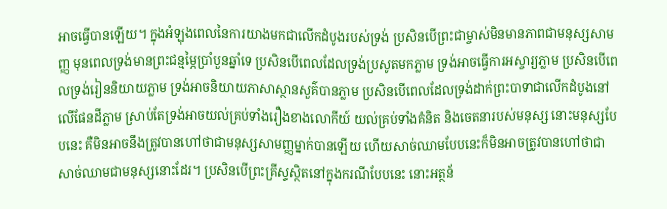អាចធ្វើបានឡើយ។ ក្នុងអំឡុងពេលនៃការយាងមកជាលើកដំបូងរបស់ទ្រង់ ប្រសិនបើព្រះជាម្ចាស់មិនមានភាពជាមនុស្សសាមញ្ញ មុនពេលទ្រង់មានព្រះជន្មម្ភៃប្រាំបួនឆ្នាំទេ ប្រសិនបើពេលដែលទ្រង់ប្រសូតមកភ្លាម ទ្រង់អាចធ្វើការអស្ចារ្យភ្លាម ប្រសិនបើពេលទ្រង់រៀននិយាយភ្លាម ទ្រង់អាចនិយាយភាសាស្ថានសួគ៌បានភ្លាម ប្រសិនបើពេលដែលទ្រង់ដាក់ព្រះបាទាជាលើកដំបូងនៅលើផែនដីភ្លាម ស្រាប់តែទ្រង់អាចយល់គ្រប់ទាំងរឿងខាងលោកីយ៍ យល់គ្រប់ទាំងគំនិត និងចេតនារបស់មនុស្ស នោះមនុស្សបែបនេះ គឺមិនអាចនឹងត្រូវបានហៅថាជាមនុស្សសាមញ្ញម្នាក់បានឡើយ ហើយសាច់ឈាមបែបនេះក៏មិនអាចត្រូវបានហៅថាជាសាច់ឈាមជាមនុស្សនោះដែរ។ ប្រសិនបើព្រះគ្រីស្ទស្ថិតនៅក្នុងករណីបែបនេះ នោះអត្ថន័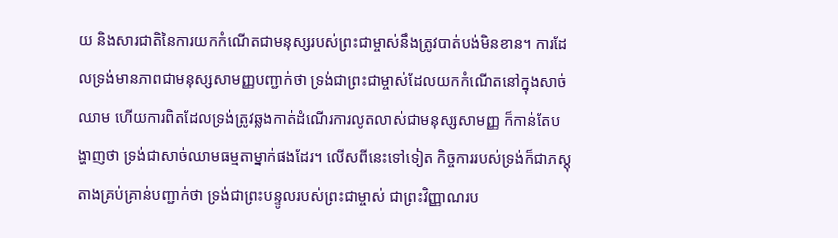យ និងសារជាតិនៃការយកកំណើតជាមនុស្សរបស់ព្រះជាម្ចាស់នឹងត្រូវបាត់បង់មិនខាន។ ការដែលទ្រង់មានភាពជាមនុស្សសាមញ្ញបញ្ជាក់ថា ទ្រង់ជាព្រះជាម្ចាស់ដែលយកកំណើតនៅក្នុងសាច់ឈាម ហើយការពិតដែលទ្រង់ត្រូវឆ្លងកាត់ដំណើរការលូតលាស់ជាមនុស្សសាមញ្ញ ក៏កាន់តែបង្ហាញថា ទ្រង់ជាសាច់ឈាមធម្មតាម្នាក់ផងដែរ។ លើសពីនេះទៅទៀត កិច្ចការរបស់ទ្រង់ក៏ជាភស្តុតាងគ្រប់គ្រាន់បញ្ជាក់ថា ទ្រង់ជាព្រះបន្ទូលរបស់ព្រះជាម្ចាស់ ជាព្រះវិញ្ញាណរប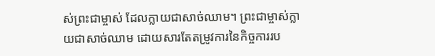ស់ព្រះជាម្ចាស់ ដែលក្លាយជាសាច់ឈាម។ ព្រះជាម្ចាស់ក្លាយជាសាច់ឈាម ដោយសារតែតម្រូវការនៃកិច្ចការរប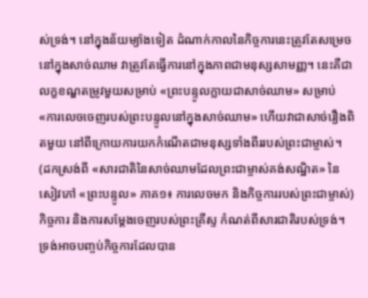ស់ទ្រង់។ នៅក្នុងន័យម្យ៉ាងទៀត ដំណាក់កាលនៃកិច្ចការនេះត្រូវតែសម្រេចនៅក្នុងសាច់ឈាម វាត្រូវតែធ្វើការនៅក្នុងភាពជាមនុស្សសាមញ្ញ។ នេះគឺជាលក្ខខណ្ឌតម្រូវមួយសម្រាប់ «ព្រះបន្ទូលក្លាយជាសាច់ឈាម» សម្រាប់ «ការលេចចេញរបស់ព្រះបន្ទូលនៅក្នុងសាច់ឈាម» ហើយវាជាសាច់រឿងពិតមួយ នៅពីក្រោយការយកកំណើតជាមនុស្សទាំងពីររបស់ព្រះជាម្ចាស់។
(ដកស្រង់ពី «សារជាតិនៃសាច់ឈាមដែលព្រះជាម្ចាស់គង់សណ្ឋិត» នៃសៀវភៅ «ព្រះបន្ទូល» ភាគ១៖ ការលេចមក និងកិច្ចការរបស់ព្រះជាម្ចាស់)
កិច្ចការ និងការសម្ដែងចេញរបស់ព្រះគ្រីស្ទ កំណត់ពីសារជាតិរបស់ទ្រង់។ ទ្រង់អាចបញ្ចប់កិច្ចការដែលបាន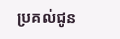ប្រគល់ជូន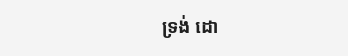ទ្រង់ ដោ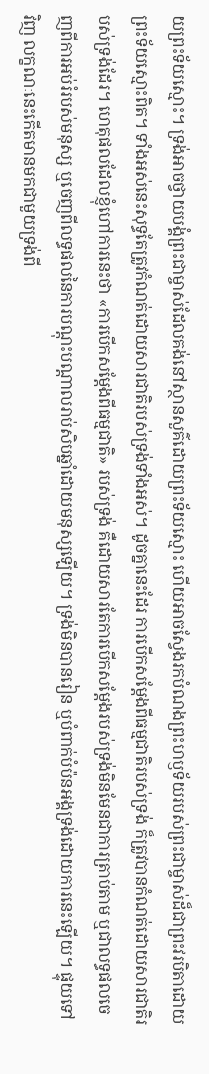យព្រះទ័យស្មោះ។ ទ្រង់អាចថ្វាយបង្គំព្រះជាម្ចាស់ដែលគង់នៅស្ថានសួគ៌ដោយព្រះទ័យស្មោះ ហើយអាចស្វែងរកបំណងព្រះហឫទ័យរបស់ព្រះជាម្ចាស់ដ៏ជាព្រះវរបិតាដោយព្រះទ័យស្មោះពិត។ ទាំងអស់នេះសុទ្ធតែត្រូវកំណត់ដោយសារជាតិរបស់ទ្រង់ទាំងអស់។ ដូចគ្នានេះដែរ ការបើកសម្ដែងពីធម្មជាតិរបស់ទ្រង់ ក៏ត្រូវបានកំណត់ដោយសារជាតិរបស់ទ្រង់ដែរ។ ហេតុផលដែលខ្ញុំហៅការនេះថា «ការបើកសម្ដែងពីធម្មជាតិ» របស់ទ្រង់ គឺដោយសារតែការបើកសម្ដែងរបស់ទ្រង់មិនមែនជាការត្រាប់តាម ឬជាលទ្ធផលចេញពីការអប់រំរបស់មនុស្ស ឬចេញពីលទ្ធផលនៃការបណ្ដុះបណ្ដាលរាប់សិបឆ្នាំដោយមនុស្សឡើយ។ ទ្រង់មិនបានរៀន ឬបំពាក់បំប៉នអង្គទ្រង់ដោយការនេះឡើយ។ ផ្ទុយទៅវិញ លក្ខណៈនេះកើតមានមកជាមួយទ្រង់ពី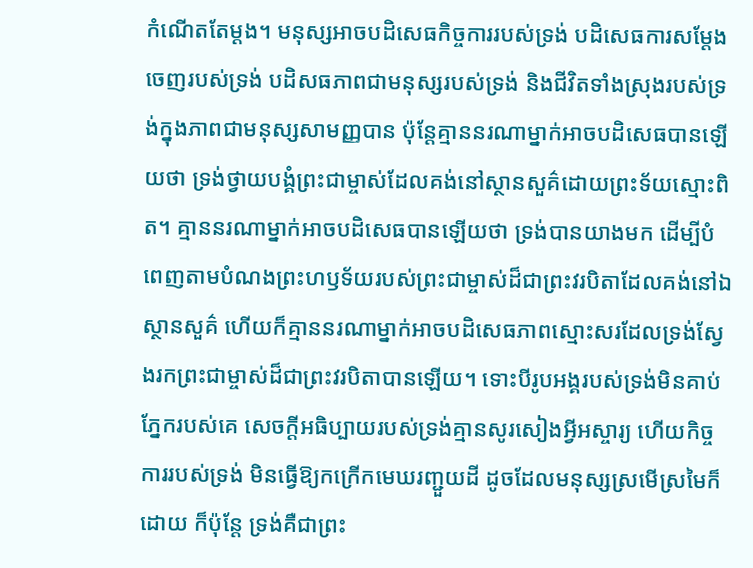កំណើតតែម្ដង។ មនុស្សអាចបដិសេធកិច្ចការរបស់ទ្រង់ បដិសេធការសម្ដែងចេញរបស់ទ្រង់ បដិសធភាពជាមនុស្សរបស់ទ្រង់ និងជីវិតទាំងស្រុងរបស់ទ្រង់ក្នុងភាពជាមនុស្សសាមញ្ញបាន ប៉ុន្តែគ្មាននរណាម្នាក់អាចបដិសេធបានឡើយថា ទ្រង់ថ្វាយបង្គំព្រះជាម្ចាស់ដែលគង់នៅស្ថានសួគ៌ដោយព្រះទ័យស្មោះពិត។ គ្មាននរណាម្នាក់អាចបដិសេធបានឡើយថា ទ្រង់បានយាងមក ដើម្បីបំពេញតាមបំណងព្រះហឫទ័យរបស់ព្រះជាម្ចាស់ដ៏ជាព្រះវរបិតាដែលគង់នៅឯស្ថានសួគ៌ ហើយក៏គ្មាននរណាម្នាក់អាចបដិសេធភាពស្មោះសរដែលទ្រង់ស្វែងរកព្រះជាម្ចាស់ដ៏ជាព្រះវរបិតាបានឡើយ។ ទោះបីរូបអង្គរបស់ទ្រង់មិនគាប់ភ្នែករបស់គេ សេចក្តីអធិប្បាយរបស់ទ្រង់គ្មានសូរសៀងអ្វីអស្ចារ្យ ហើយកិច្ចការរបស់ទ្រង់ មិនធ្វើឱ្យកក្រើកមេឃរញ្ជួយដី ដូចដែលមនុស្សស្រមើស្រមៃក៏ដោយ ក៏ប៉ុន្តែ ទ្រង់គឺជាព្រះ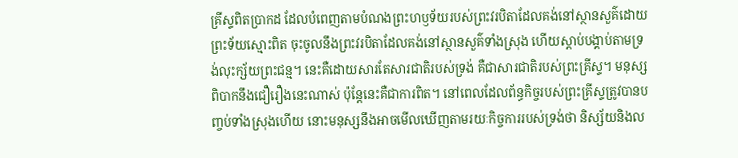គ្រីស្ទពិតប្រាកដ ដែលបំពេញតាមបំណងព្រះហឫទ័យរបស់ព្រះវរបិតាដែលគង់នៅស្ថានសួគ៌ដោយព្រះទ័យស្មោះពិត ចុះចូលនឹងព្រះវរបិតាដែលគង់នៅស្ថានសួគ៌ទាំងស្រុង ហើយស្ដាប់បង្គាប់តាមទ្រង់លុះក្ស័យព្រះជន្ម។ នេះគឺដោយសារតែសារជាតិរបស់ទ្រង់ គឺជាសារជាតិរបស់ព្រះគ្រីស្ទ។ មនុស្សពិបាកនឹងជឿរឿងនេះណាស់ ប៉ុន្តែនេះគឺជាការពិត។ នៅពេលដែលព័ន្ធកិច្ចរបស់ព្រះគ្រីស្ទត្រូវបានបញ្ចប់ទាំងស្រុងហើយ នោះមនុស្សនឹងអាចមើលឃើញតាមរយៈកិច្ចការរបស់ទ្រង់ថា និស្ស័យនិងល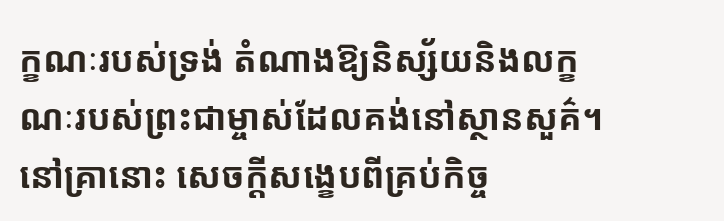ក្ខណៈរបស់ទ្រង់ តំណាងឱ្យនិស្ស័យនិងលក្ខណៈរបស់ព្រះជាម្ចាស់ដែលគង់នៅស្ថានសួគ៌។ នៅគ្រានោះ សេចក្តីសង្ខេបពីគ្រប់កិច្ច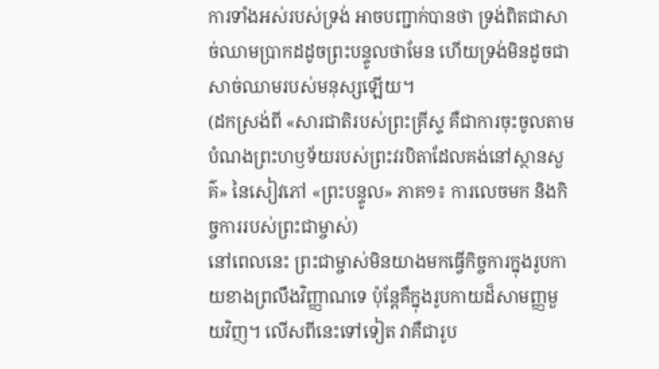ការទាំងអស់របស់ទ្រង់ អាចបញ្ជាក់បានថា ទ្រង់ពិតជាសាច់ឈាមប្រាកដដូចព្រះបន្ទូលថាមែន ហើយទ្រង់មិនដូចជាសាច់ឈាមរបស់មនុស្សឡើយ។
(ដកស្រង់ពី «សារជាតិរបស់ព្រះគ្រីស្ទ គឺជាការចុះចូលតាមបំណងព្រះហឫទ័យរបស់ព្រះវរបិតាដែលគង់នៅស្ថានសួគ៌» នៃសៀវភៅ «ព្រះបន្ទូល» ភាគ១៖ ការលេចមក និងកិច្ចការរបស់ព្រះជាម្ចាស់)
នៅពេលនេះ ព្រះជាម្ចាស់មិនយាងមកធ្វើកិច្ចការក្នុងរូបកាយខាងព្រលឹងវិញ្ញាណទេ ប៉ុន្ដែគឺក្នុងរូបកាយដ៏សាមញ្ញមួយវិញ។ លើសពីនេះទៅទៀត វាគឺជារូប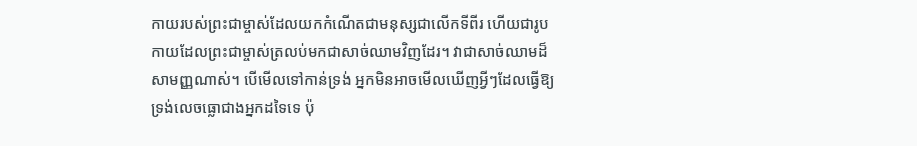កាយរបស់ព្រះជាម្ចាស់ដែលយកកំណើតជាមនុស្សជាលើកទីពីរ ហើយជារូបកាយដែលព្រះជាម្ចាស់ត្រលប់មកជាសាច់ឈាមវិញដែរ។ វាជាសាច់ឈាមដ៏សាមញ្ញណាស់។ បើមើលទៅកាន់ទ្រង់ អ្នកមិនអាចមើលឃើញអ្វីៗដែលធ្វើឱ្យទ្រង់លេចធ្លោជាងអ្នកដទៃទេ ប៉ុ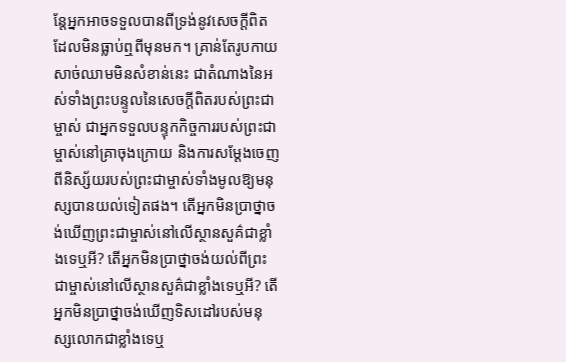ន្ដែអ្នកអាចទទួលបានពីទ្រង់នូវសេចក្ដីពិតដែលមិនធ្លាប់ឮពីមុនមក។ គ្រាន់តែរូបកាយសាច់ឈាមមិនសំខាន់នេះ ជាតំណាងនៃអស់ទាំងព្រះបន្ទូលនៃសេចក្ដីពិតរបស់ព្រះជាម្ចាស់ ជាអ្នកទទួលបន្ទុកកិច្ចការរបស់ព្រះជាម្ចាស់នៅគ្រាចុងក្រោយ និងការសម្ដែងចេញពីនិស្ស័យរបស់ព្រះជាម្ចាស់ទាំងមូលឱ្យមនុស្សបានយល់ទៀតផង។ តើអ្នកមិនប្រាថ្នាចង់ឃើញព្រះជាម្ចាស់នៅលើស្ថានសួគ៌ជាខ្លាំងទេឬអី? តើអ្នកមិនប្រាថ្នាចង់យល់ពីព្រះជាម្ចាស់នៅលើស្ថានសួគ៌ជាខ្លាំងទេឬអី? តើអ្នកមិនប្រាថ្នាចង់ឃើញទិសដៅរបស់មនុស្សលោកជាខ្លាំងទេឬ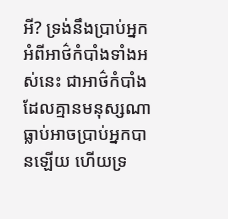អី? ទ្រង់នឹងប្រាប់អ្នកអំពីអាថ៌កំបាំងទាំងអស់នេះ ជាអាថ៌កំបាំងដែលគ្មានមនុស្សណាធ្លាប់អាចប្រាប់អ្នកបានឡើយ ហើយទ្រ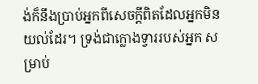ង់ក៏នឹងប្រាប់អ្នកពីសេចក្ដីពិតដែលអ្នកមិនយល់ដែរ។ ទ្រង់ជាក្លោងទ្វាររបស់អ្នក សម្រាប់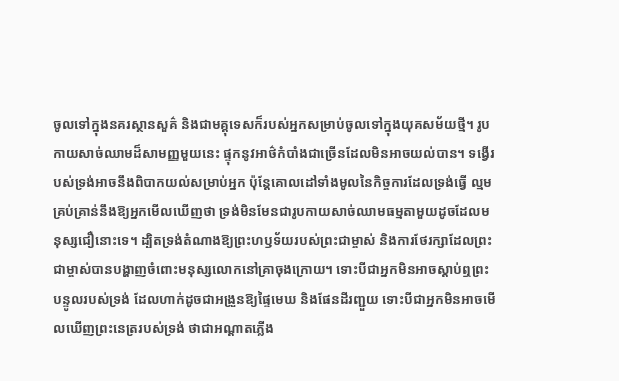ចូលទៅក្នុងនគរស្ថានសួគ៌ និងជាមគ្គុទេសក៏របស់អ្នកសម្រាប់ចូលទៅក្នុងយុគសម័យថ្មី។ រូបកាយសាច់ឈាមដ៏សាមញ្ញមួយនេះ ផ្ទុកនូវអាថ៌កំបាំងជាច្រើនដែលមិនអាចយល់បាន។ ទង្វើរបស់ទ្រង់អាចនឹងពិបាកយល់សម្រាប់អ្នក ប៉ុន្ដែគោលដៅទាំងមូលនៃកិច្ចការដែលទ្រង់ធ្វើ ល្មមគ្រប់គ្រាន់នឹងឱ្យអ្នកមើលឃើញថា ទ្រង់មិនមែនជារូបកាយសាច់ឈាមធម្មតាមួយដូចដែលមនុស្សជឿនោះទេ។ ដ្បិតទ្រង់តំណាងឱ្យព្រះហឫទ័យរបស់ព្រះជាម្ចាស់ និងការថែរក្សាដែលព្រះជាម្ចាស់បានបង្ហាញចំពោះមនុស្សលោកនៅគ្រាចុងក្រោយ។ ទោះបីជាអ្នកមិនអាចស្ដាប់ឮព្រះបន្ទូលរបស់ទ្រង់ ដែលហាក់ដូចជាអង្រួនឱ្យផ្ទៃមេឃ និងផែនដីរញ្ជួយ ទោះបីជាអ្នកមិនអាចមើលឃើញព្រះនេត្ររបស់ទ្រង់ ថាជាអណ្ដាតភ្លើង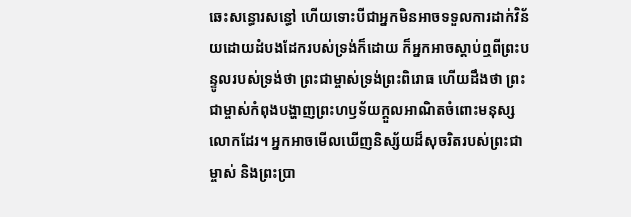ឆេះសន្ធោរសន្ធៅ ហើយទោះបីជាអ្នកមិនអាចទទួលការដាក់វិន័យដោយដំបងដែករបស់ទ្រង់ក៏ដោយ ក៏អ្នកអាចស្ដាប់ឮពីព្រះបន្ទូលរបស់ទ្រង់ថា ព្រះជាម្ចាស់ទ្រង់ព្រះពិរោធ ហើយដឹងថា ព្រះជាម្ចាស់កំពុងបង្ហាញព្រះហឫទ័យក្ដួលអាណិតចំពោះមនុស្សលោកដែរ។ អ្នកអាចមើលឃើញនិស្ស័យដ៏សុចរិតរបស់ព្រះជាម្ចាស់ និងព្រះប្រា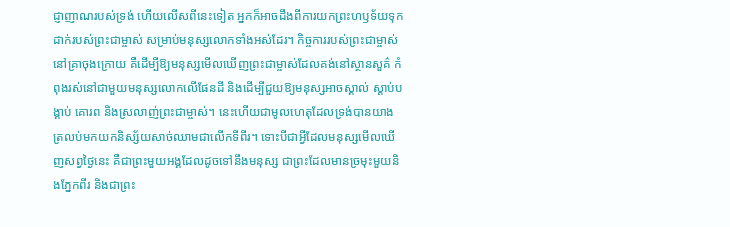ជ្ញាញាណរបស់ទ្រង់ ហើយលើសពីនេះទៀត អ្នកក៏អាចដឹងពីការយកព្រះហឫទ័យទុកដាក់របស់ព្រះជាម្ចាស់ សម្រាប់មនុស្សលោកទាំងអស់ដែរ។ កិច្ចការរបស់ព្រះជាម្ចាស់នៅគ្រាចុងក្រោយ គឺដើម្បីឱ្យមនុស្សមើលឃើញព្រះជាម្ចាស់ដែលគង់នៅស្ថានសួគ៌ កំពុងរស់នៅជាមួយមនុស្សលោកលើផែនដី និងដើម្បីជួយឱ្យមនុស្សអាចស្គាល់ ស្ដាប់បង្គាប់ គោរព និងស្រលាញ់ព្រះជាម្ចាស់។ នេះហើយជាមូលហេតុដែលទ្រង់បានយាងត្រលប់មកយកនិស្ស័យសាច់ឈាមជាលើកទីពីរ។ ទោះបីជាអ្វីដែលមនុស្សមើលឃើញសព្វថ្ងៃនេះ គឺជាព្រះមួយអង្គដែលដូចទៅនឹងមនុស្ស ជាព្រះដែលមានច្រមុះមួយនិងភ្នែកពីរ និងជាព្រះ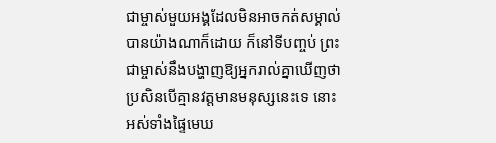ជាម្ចាស់មួយអង្គដែលមិនអាចកត់សម្គាល់បានយ៉ាងណាក៏ដោយ ក៏នៅទីបញ្ចប់ ព្រះជាម្ចាស់នឹងបង្ហាញឱ្យអ្នករាល់គ្នាឃើញថា ប្រសិនបើគ្មានវត្តមានមនុស្សនេះទេ នោះអស់ទាំងផ្ទៃមេឃ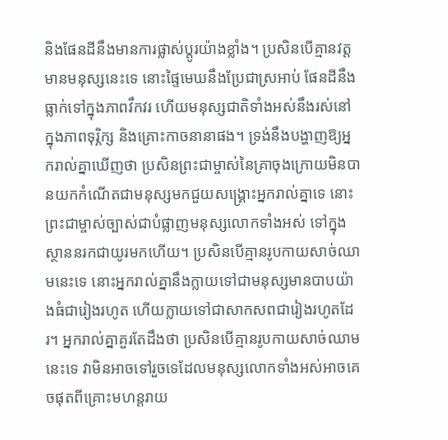និងផែនដីនឹងមានការផ្លាស់ប្ដូរយ៉ាងខ្លាំង។ ប្រសិនបើគ្មានវត្តមានមនុស្សនេះទេ នោះផ្ទៃមេឃនឹងប្រែជាស្រអាប់ ផែនដីនឹងធ្លាក់ទៅក្នុងភាពវឹកវរ ហើយមនុស្សជាតិទាំងអស់នឹងរស់នៅក្នុងភាពទុរ្ភិក្ស និងគ្រោះកាចនានាផង។ ទ្រង់នឹងបង្ហាញឱ្យអ្នករាល់គ្នាឃើញថា ប្រសិនព្រះជាម្ចាស់នៃគ្រាចុងក្រោយមិនបានយកកំណើតជាមនុស្សមកជួយសង្គ្រោះអ្នករាល់គ្នាទេ នោះព្រះជាម្ចាស់ច្បាស់ជាបំផ្លាញមនុស្សលោកទាំងអស់ ទៅក្នុងស្ថាននរកជាយូរមកហើយ។ ប្រសិនបើគ្មានរូបកាយសាច់ឈាមនេះទេ នោះអ្នករាល់គ្នានឹងក្លាយទៅជាមនុស្សមានបាបយ៉ាងធំជារៀងរហូត ហើយក្លាយទៅជាសាកសពជារៀងរហូតដែរ។ អ្នករាល់គ្នាគួរតែដឹងថា ប្រសិនបើគ្មានរូបកាយសាច់ឈាមនេះទេ វាមិនអាចទៅរួចទេដែលមនុស្សលោកទាំងអស់អាចគេចផុតពីគ្រោះមហន្ដរាយ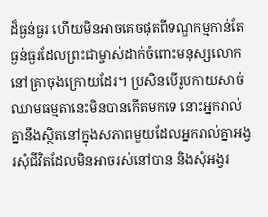ដ៏ធ្ងន់ធ្ងរ ហើយមិនអាចគេចផុតពីទណ្ឌកម្មកាន់តែធ្ងន់ធ្ងរដែលព្រះជាម្ចាស់ដាក់ចំពោះមនុស្សលោកនៅគ្រាចុងក្រោយដែរ។ ប្រសិនបើរូបកាយសាច់ឈាមធម្មតានេះមិនបានកើតមកទេ នោះអ្នករាល់គ្នានឹងស្ថិតនៅក្នុងសភាពមួយដែលអ្នករាល់គ្នាអង្វរសុំជីវិតដែលមិនអាចរស់នៅបាន និងសុំអង្វរ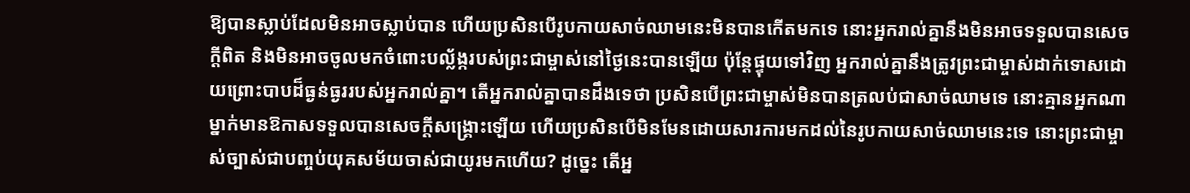ឱ្យបានស្លាប់ដែលមិនអាចស្លាប់បាន ហើយប្រសិនបើរូបកាយសាច់ឈាមនេះមិនបានកើតមកទេ នោះអ្នករាល់គ្នានឹងមិនអាចទទួលបានសេចក្ដីពិត និងមិនអាចចូលមកចំពោះបល្ល័ង្ករបស់ព្រះជាម្ចាស់នៅថ្ងៃនេះបានឡើយ ប៉ុន្ដែផ្ទុយទៅវិញ អ្នករាល់គ្នានឹងត្រូវព្រះជាម្ចាស់ដាក់ទោសដោយព្រោះបាបដ៏ធ្ងន់ធ្ងររបស់អ្នករាល់គ្នា។ តើអ្នករាល់គ្នាបានដឹងទេថា ប្រសិនបើព្រះជាម្ចាស់មិនបានត្រលប់ជាសាច់ឈាមទេ នោះគ្មានអ្នកណាម្នាក់មានឱកាសទទួលបានសេចក្ដីសង្គ្រោះឡើយ ហើយប្រសិនបើមិនមែនដោយសារការមកដល់នៃរូបកាយសាច់ឈាមនេះទេ នោះព្រះជាម្ចាស់ច្បាស់ជាបញ្ចប់យុគសម័យចាស់ជាយូរមកហើយ? ដូច្នេះ តើអ្ន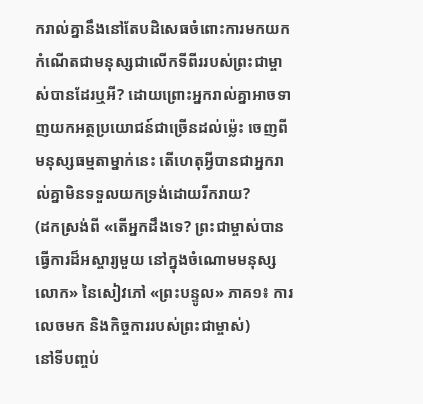ករាល់គ្នានឹងនៅតែបដិសេធចំពោះការមកយកកំណើតជាមនុស្សជាលើកទីពីររបស់ព្រះជាម្ចាស់បានដែរឬអី? ដោយព្រោះអ្នករាល់គ្នាអាចទាញយកអត្ថប្រយោជន៍ជាច្រើនដល់ម៉្លេះ ចេញពីមនុស្សធម្មតាម្នាក់នេះ តើហេតុអ្វីបានជាអ្នករាល់គ្នាមិនទទួលយកទ្រង់ដោយរីករាយ?
(ដកស្រង់ពី «តើអ្នកដឹងទេ? ព្រះជាម្ចាស់បានធ្វើការដ៏អស្ចារ្យមួយ នៅក្នុងចំណោមមនុស្សលោក» នៃសៀវភៅ «ព្រះបន្ទូល» ភាគ១៖ ការលេចមក និងកិច្ចការរបស់ព្រះជាម្ចាស់)
នៅទីបញ្ចប់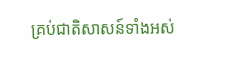គ្រប់ជាតិសាសន៍ទាំងអស់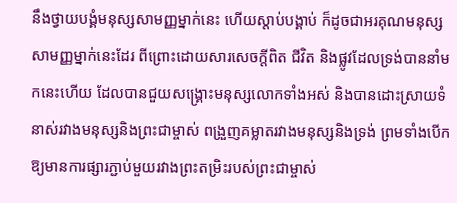នឹងថ្វាយបង្គំមនុស្សសាមញ្ញម្នាក់នេះ ហើយស្ដាប់បង្គាប់ ក៏ដូចជាអរគុណមនុស្សសាមញ្ញម្នាក់នេះដែរ ពីព្រោះដោយសារសេចក្ដីពិត ជីវិត និងផ្លូវដែលទ្រង់បាននាំមកនេះហើយ ដែលបានជួយសង្គ្រោះមនុស្សលោកទាំងអស់ និងបានដោះស្រាយទំនាស់រវាងមនុស្សនិងព្រះជាម្ចាស់ ពង្រួញគម្លាតរវាងមនុស្សនិងទ្រង់ ព្រមទាំងបើកឱ្យមានការផ្សារភ្ជាប់មួយរវាងព្រះតម្រិះរបស់ព្រះជាម្ចាស់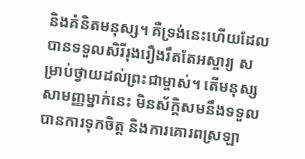និងគំនិតមនុស្ស។ គឺទ្រង់នេះហើយដែលបានទទួលសិរីរុងរឿងរឹតតែអស្ចារ្យ សម្រាប់ថ្វាយដល់ព្រះជាម្ចាស់។ តើមនុស្សសាមញ្ញម្នាក់នេះ មិនស័ក្ដិសមនឹងទទួលបានការទុកចិត្ត និងការគោរពស្រឡា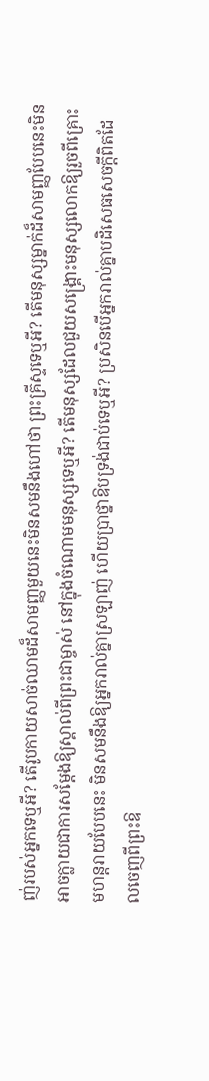ញ់របស់អ្នកទេឬអី? តើរូបកាយសាច់ឈាមដ៏សាមញ្ញមួយនេះមិនសមនឹងហៅថា ព្រះគ្រីស្ទទេឬអី? តើមនុស្សម្នាក់ដ៏សាមញ្ញបែបនេះមិនអាចក្លាយជាការសម្ដែងឱ្យស្គាល់ពីព្រះជាម្ចាស់ នៅក្នុងចំណោមមនុស្សទេឬអី? តើមនុស្សដែលជួយសង្គ្រោះមនុស្សលោកឱ្យរួចពីគ្រោះមហន្ដរាយបែបនេះ មិនសមនឹងឱ្យអ្នករាល់គ្នាស្រឡាញ់ ហើយប្រាថ្នាឱបទ្រង់ជាប់ទេឬអី? ប្រសិនបើអ្នករាល់គ្នាបដិសេធសេចក្ដីពិតដែលចេញពីព្រះឱ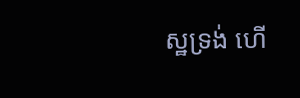ស្ឋទ្រង់ ហើ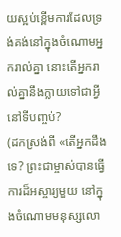យស្អប់ខ្ពើមការដែលទ្រង់គង់នៅក្នុងចំណោមអ្នករាល់គ្នា នោះតើអ្នករាល់គ្នានឹងក្លាយទៅជាអ្វីនៅទីបញ្ចប់?
(ដកស្រង់ពី «តើអ្នកដឹងទេ? ព្រះជាម្ចាស់បានធ្វើការដ៏អស្ចារ្យមួយ នៅក្នុងចំណោមមនុស្សលោ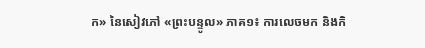ក» នៃសៀវភៅ «ព្រះបន្ទូល» ភាគ១៖ ការលេចមក និងកិ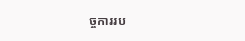ច្ចការរប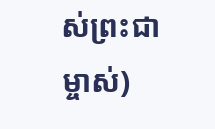ស់ព្រះជាម្ចាស់)